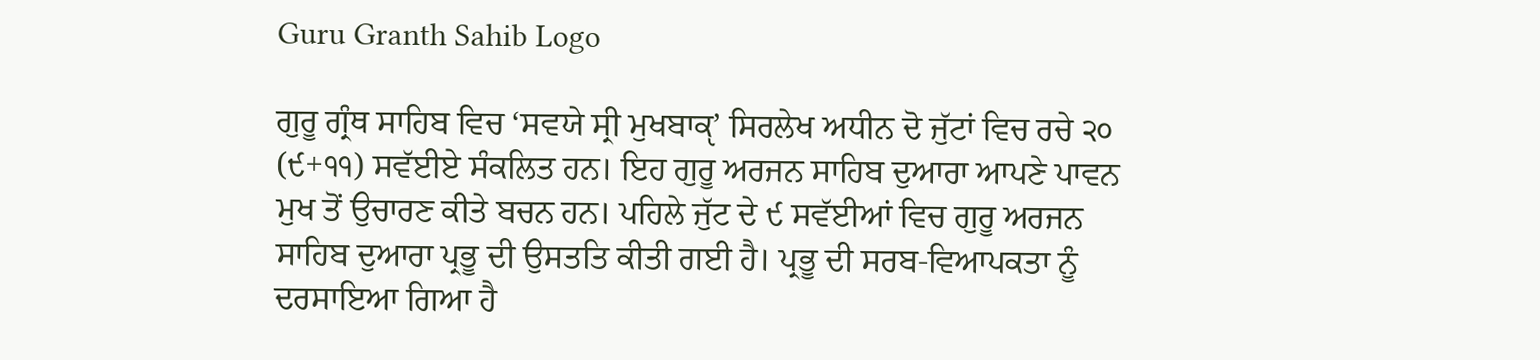Guru Granth Sahib Logo

ਗੁਰੂ ਗ੍ਰੰਥ ਸਾਹਿਬ ਵਿਚ ‘ਸਵਯੇ ਸ੍ਰੀ ਮੁਖਬਾਕੵ’ ਸਿਰਲੇਖ ਅਧੀਨ ਦੋ ਜੁੱਟਾਂ ਵਿਚ ਰਚੇ ੨੦ (੯+੧੧) ਸਵੱਈਏ ਸੰਕਲਿਤ ਹਨ। ਇਹ ਗੁਰੂ ਅਰਜਨ ਸਾਹਿਬ ਦੁਆਰਾ ਆਪਣੇ ਪਾਵਨ ਮੁਖ ਤੋਂ ਉਚਾਰਣ ਕੀਤੇ ਬਚਨ ਹਨ। ਪਹਿਲੇ ਜੁੱਟ ਦੇ ੯ ਸਵੱਈਆਂ ਵਿਚ ਗੁਰੂ ਅਰਜਨ ਸਾਹਿਬ ਦੁਆਰਾ ਪ੍ਰਭੂ ਦੀ ਉਸਤਤਿ ਕੀਤੀ ਗਈ ਹੈ। ਪ੍ਰਭੂ ਦੀ ਸਰਬ-ਵਿਆਪਕਤਾ ਨੂੰ ਦਰਸਾਇਆ ਗਿਆ ਹੈ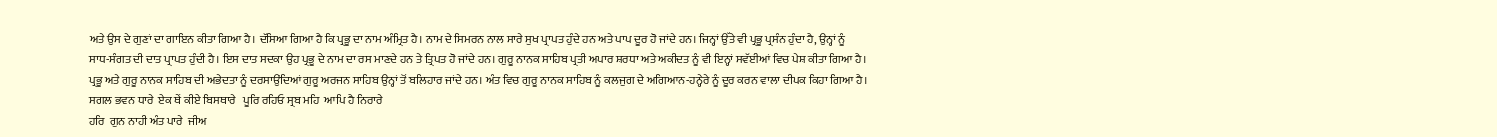ਅਤੇ ਉਸ ਦੇ ਗੁਣਾਂ ਦਾ ਗਾਇਨ ਕੀਤਾ ਗਿਆ ਹੈ। ਦੱਸਿਆ ਗਿਆ ਹੈ ਕਿ ਪ੍ਰਭੂ ਦਾ ਨਾਮ ਅੰਮ੍ਰਿਤ ਹੈ। ਨਾਮ ਦੇ ਸਿਮਰਨ ਨਾਲ ਸਾਰੇ ਸੁਖ ਪ੍ਰਾਪਤ ਹੁੰਦੇ ਹਨ ਅਤੇ ਪਾਪ ਦੂਰ ਹੋ ਜਾਂਦੇ ਹਨ। ਜਿਨ੍ਹਾਂ ਉੱਤੇ ਵੀ ਪ੍ਰਭੂ ਪ੍ਰਸੰਨ ਹੁੰਦਾ ਹੈ, ਉਨ੍ਹਾਂ ਨੂੰ ਸਾਧ-ਸੰਗਤ ਦੀ ਦਾਤ ਪ੍ਰਾਪਤ ਹੁੰਦੀ ਹੈ। ਇਸ ਦਾਤ ਸਦਕਾ ਉਹ ਪ੍ਰਭੂ ਦੇ ਨਾਮ ਦਾ ਰਸ ਮਾਣਦੇ ਹਨ ਤੇ ਤ੍ਰਿਪਤ ਹੋ ਜਾਂਦੇ ਹਨ। ਗੁਰੂ ਨਾਨਕ ਸਾਹਿਬ ਪ੍ਰਤੀ ਅਪਾਰ ਸ਼ਰਧਾ ਅਤੇ ਅਕੀਦਤ ਨੂੰ ਵੀ ਇਨ੍ਹਾਂ ਸਵੱਈਆਂ ਵਿਚ ਪੇਸ਼ ਕੀਤਾ ਗਿਆ ਹੈ। ਪ੍ਰਭੂ ਅਤੇ ਗੁਰੂ ਨਾਨਕ ਸਾਹਿਬ ਦੀ ਅਭੇਦਤਾ ਨੂੰ ਦਰਸਾਉਂਦਿਆਂ ਗੁਰੂ ਅਰਜਨ ਸਾਹਿਬ ਉਨ੍ਹਾਂ ਤੋਂ ਬਲਿਹਾਰ ਜਾਂਦੇ ਹਨ। ਅੰਤ ਵਿਚ ਗੁਰੂ ਨਾਨਕ ਸਾਹਿਬ ਨੂੰ ਕਲਜੁਗ ਦੇ ਅਗਿਆਨ-ਹਨ੍ਹੇਰੇ ਨੂੰ ਦੂਰ ਕਰਨ ਵਾਲਾ ਦੀਪਕ ਕਿਹਾ ਗਿਆ ਹੈ।
ਸਗਲ ਭਵਨ ਧਾਰੇ  ਏਕ ਥੇਂ ਕੀਏ ਬਿਸਥਾਰੇ   ਪੂਰਿ ਰਹਿਓ ਸ੍ਰਬ ਮਹਿ  ਆਪਿ ਹੈ ਨਿਰਾਰੇ
ਹਰਿ  ਗੁਨ ਨਾਹੀ ਅੰਤ ਪਾਰੇ  ਜੀਅ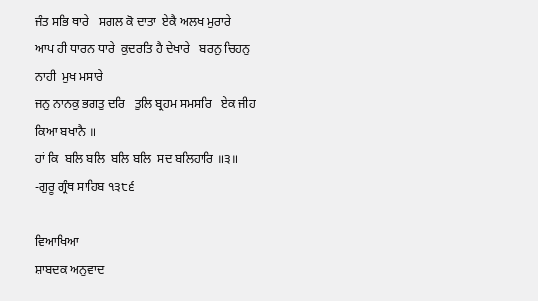ਜੰਤ ਸਭਿ ਥਾਰੇ   ਸਗਲ ਕੋ ਦਾਤਾ  ਏਕੈ ਅਲਖ ਮੁਰਾਰੇ
ਆਪ ਹੀ ਧਾਰਨ ਧਾਰੇ  ਕੁਦਰਤਿ ਹੈ ਦੇਖਾਰੇ   ਬਰਨੁ ਚਿਹਨੁ ਨਾਹੀ  ਮੁਖ ਮਸਾਰੇ
ਜਨੁ ਨਾਨਕੁ ਭਗਤੁ ਦਰਿ   ਤੁਲਿ ਬ੍ਰਹਮ ਸਮਸਰਿ   ਏਕ ਜੀਹ ਕਿਆ ਬਖਾਨੈ ॥
ਹਾਂ ਕਿ  ਬਲਿ ਬਲਿ  ਬਲਿ ਬਲਿ  ਸਦ ਬਲਿਹਾਰਿ ॥੩॥
-ਗੁਰੂ ਗ੍ਰੰਥ ਸਾਹਿਬ ੧੩੮੬

ਵਿਆਖਿਆ
ਸ਼ਾਬਦਕ ਅਨੁਵਾਦ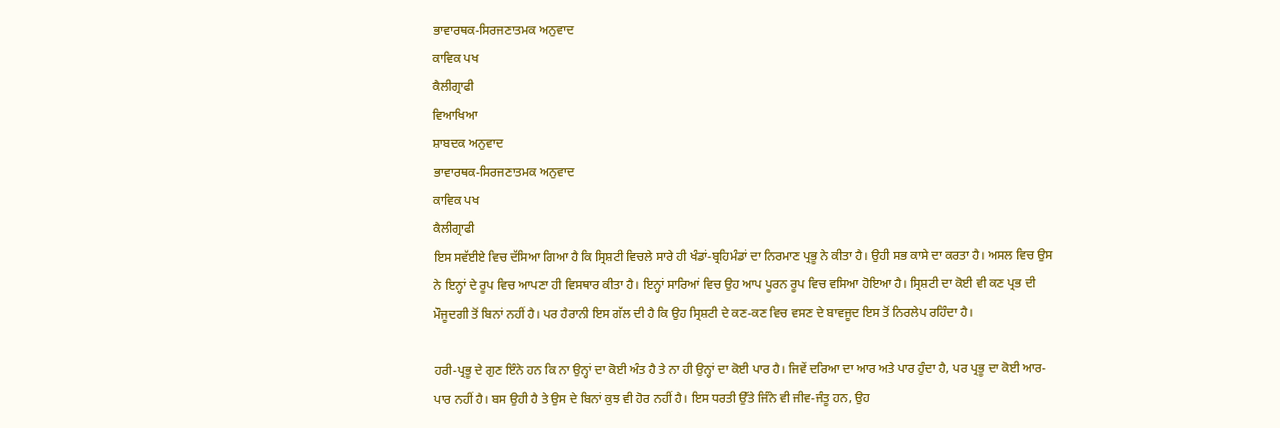ਭਾਵਾਰਥਕ-ਸਿਰਜਣਾਤਮਕ ਅਨੁਵਾਦ
ਕਾਵਿਕ ਪਖ
ਕੈਲੀਗ੍ਰਾਫੀ
ਵਿਆਖਿਆ
ਸ਼ਾਬਦਕ ਅਨੁਵਾਦ
ਭਾਵਾਰਥਕ-ਸਿਰਜਣਾਤਮਕ ਅਨੁਵਾਦ
ਕਾਵਿਕ ਪਖ
ਕੈਲੀਗ੍ਰਾਫੀ
ਇਸ ਸਵੱਈਏ ਵਿਚ ਦੱਸਿਆ ਗਿਆ ਹੈ ਕਿ ਸ੍ਰਿਸ਼ਟੀ ਵਿਚਲੇ ਸਾਰੇ ਹੀ ਖੰਡਾਂ-ਬ੍ਰਹਿਮੰਡਾਂ ਦਾ ਨਿਰਮਾਣ ਪ੍ਰਭੂ ਨੇ ਕੀਤਾ ਹੈ। ਉਹੀ ਸਭ ਕਾਸੇ ਦਾ ਕਰਤਾ ਹੈ। ਅਸਲ ਵਿਚ ਉਸ ਨੇ ਇਨ੍ਹਾਂ ਦੇ ਰੂਪ ਵਿਚ ਆਪਣਾ ਹੀ ਵਿਸਥਾਰ ਕੀਤਾ ਹੈ। ਇਨ੍ਹਾਂ ਸਾਰਿਆਂ ਵਿਚ ਉਹ ਆਪ ਪੂਰਨ ਰੂਪ ਵਿਚ ਵਸਿਆ ਹੋਇਆ ਹੈ। ਸ੍ਰਿਸ਼ਟੀ ਦਾ ਕੋਈ ਵੀ ਕਣ ਪ੍ਰਭ ਦੀ ਮੌਜੂਦਗੀ ਤੋਂ ਬਿਨਾਂ ਨਹੀਂ ਹੈ। ਪਰ ਹੈਰਾਨੀ ਇਸ ਗੱਲ ਦੀ ਹੈ ਕਿ ਉਹ ਸ੍ਰਿਸ਼ਟੀ ਦੇ ਕਣ-ਕਣ ਵਿਚ ਵਸਣ ਦੇ ਬਾਵਜੂਦ ਇਸ ਤੋਂ ਨਿਰਲੇਪ ਰਹਿੰਦਾ ਹੈ।

ਹਰੀ-ਪ੍ਰਭੂ ਦੇ ਗੁਣ ਇੰਨੇ ਹਨ ਕਿ ਨਾ ਉਨ੍ਹਾਂ ਦਾ ਕੋਈ ਅੰਤ ਹੈ ਤੇ ਨਾ ਹੀ ਉਨ੍ਹਾਂ ਦਾ ਕੋਈ ਪਾਰ ਹੈ। ਜਿਵੇਂ ਦਰਿਆ ਦਾ ਆਰ ਅਤੇ ਪਾਰ ਹੁੰਦਾ ਹੈ, ਪਰ ਪ੍ਰਭੂ ਦਾ ਕੋਈ ਆਰ-ਪਾਰ ਨਹੀਂ ਹੈ। ਬਸ ਉਹੀ ਹੈ ਤੇ ਉਸ ਦੇ ਬਿਨਾਂ ਕੁਝ ਵੀ ਹੋਰ ਨਹੀਂ ਹੈ। ਇਸ ਧਰਤੀ ਉੱਤੇ ਜਿੰਨੇ ਵੀ ਜੀਵ-ਜੰਤੂ ਹਨ, ਉਹ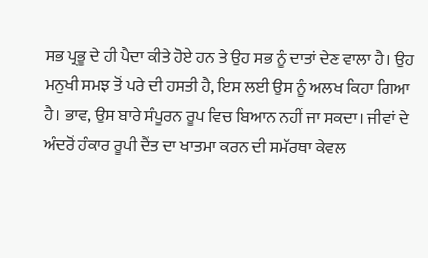ਸਭ ਪ੍ਰਭੂ ਦੇ ਹੀ ਪੈਦਾ ਕੀਤੇ ਹੋਏ ਹਨ ਤੇ ਉਹ ਸਭ ਨੂੰ ਦਾਤਾਂ ਦੇਣ ਵਾਲਾ ਹੈ। ਉਹ ਮਨੁਖੀ ਸਮਝ ਤੋਂ ਪਰੇ ਦੀ ਹਸਤੀ ਹੈ, ਇਸ ਲਈ ਉਸ ਨੂੰ ਅਲਖ ਕਿਹਾ ਗਿਆ ਹੈ। ਭਾਵ, ਉਸ ਬਾਰੇ ਸੰਪੂਰਨ ਰੂਪ ਵਿਚ ਬਿਆਨ ਨਹੀਂ ਜਾ ਸਕਦਾ। ਜੀਵਾਂ ਦੇ ਅੰਦਰੋਂ ਹੰਕਾਰ ਰੂਪੀ ਦੈਂਤ ਦਾ ਖਾਤਮਾ ਕਰਨ ਦੀ ਸਮੱਰਥਾ ਕੇਵਲ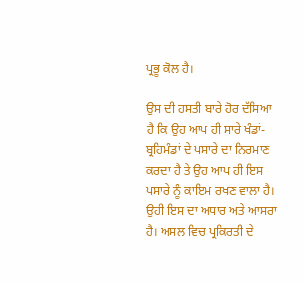ਪ੍ਰਭੂ ਕੋਲ ਹੈ।

ਉਸ ਦੀ ਹਸਤੀ ਬਾਰੇ ਹੋਰ ਦੱਸਿਆ ਹੈ ਕਿ ਉਹ ਆਪ ਹੀ ਸਾਰੇ ਖੰਡਾਂ-ਬ੍ਰਹਿਮੰਡਾਂ ਦੇ ਪਸਾਰੇ ਦਾ ਨਿਰਮਾਣ ਕਰਦਾ ਹੈ ਤੇ ਉਹ ਆਪ ਹੀ ਇਸ ਪਸਾਰੇ ਨੂੰ ਕਾਇਮ ਰਖਣ ਵਾਲਾ ਹੈ। ਉਹੀ ਇਸ ਦਾ ਅਧਾਰ ਅਤੇ ਆਸਰਾ ਹੈ। ਅਸਲ ਵਿਚ ਪ੍ਰਕਿਰਤੀ ਦੇ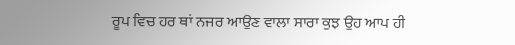ਰੂਪ ਵਿਚ ਹਰ ਥਾਂ ਨਜਰ ਆਉਣ ਵਾਲਾ ਸਾਰਾ ਕੁਝ ਉਹ ਆਪ ਹੀ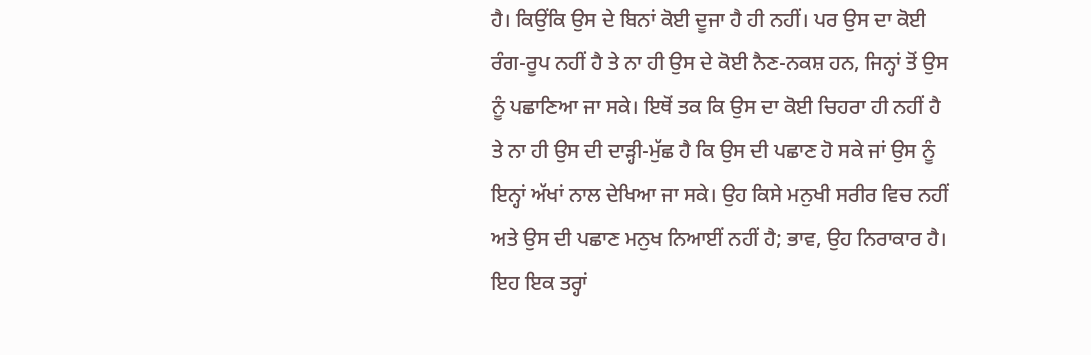ਹੈ। ਕਿਉਂਕਿ ਉਸ ਦੇ ਬਿਨਾਂ ਕੋਈ ਦੂਜਾ ਹੈ ਹੀ ਨਹੀਂ। ਪਰ ਉਸ ਦਾ ਕੋਈ ਰੰਗ-ਰੂਪ ਨਹੀਂ ਹੈ ਤੇ ਨਾ ਹੀ ਉਸ ਦੇ ਕੋਈ ਨੈਣ-ਨਕਸ਼ ਹਨ, ਜਿਨ੍ਹਾਂ ਤੋਂ ਉਸ ਨੂੰ ਪਛਾਣਿਆ ਜਾ ਸਕੇ। ਇਥੋਂ ਤਕ ਕਿ ਉਸ ਦਾ ਕੋਈ ਚਿਹਰਾ ਹੀ ਨਹੀਂ ਹੈ ਤੇ ਨਾ ਹੀ ਉਸ ਦੀ ਦਾੜ੍ਹੀ-ਮੁੱਛ ਹੈ ਕਿ ਉਸ ਦੀ ਪਛਾਣ ਹੋ ਸਕੇ ਜਾਂ ਉਸ ਨੂੰ ਇਨ੍ਹਾਂ ਅੱਖਾਂ ਨਾਲ ਦੇਖਿਆ ਜਾ ਸਕੇ। ਉਹ ਕਿਸੇ ਮਨੁਖੀ ਸਰੀਰ ਵਿਚ ਨਹੀਂ ਅਤੇ ਉਸ ਦੀ ਪਛਾਣ ਮਨੁਖ ਨਿਆਈਂ ਨਹੀਂ ਹੈ; ਭਾਵ, ਉਹ ਨਿਰਾਕਾਰ ਹੈ। ਇਹ ਇਕ ਤਰ੍ਹਾਂ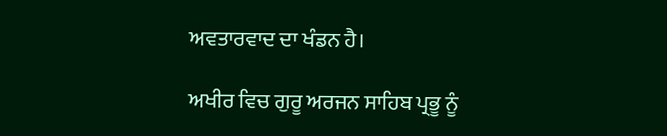ਅਵਤਾਰਵਾਦ ਦਾ ਖੰਡਨ ਹੈ।

ਅਖੀਰ ਵਿਚ ਗੁਰੂ ਅਰਜਨ ਸਾਹਿਬ ਪ੍ਰਭੂ ਨੂੰ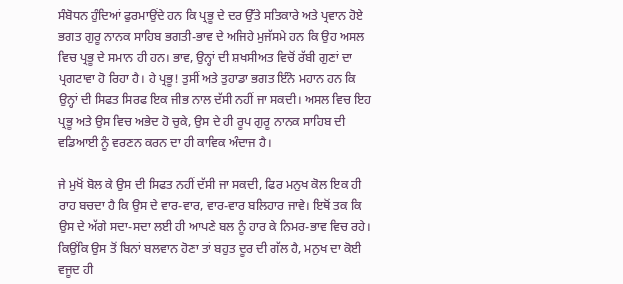ਸੰਬੋਧਨ ਹੁੰਦਿਆਂ ਫੁਰਮਾਉਂਦੇ ਹਨ ਕਿ ਪ੍ਰਭੂ ਦੇ ਦਰ ਉੱਤੇ ਸਤਿਕਾਰੇ ਅਤੇ ਪ੍ਰਵਾਨ ਹੋਏ ਭਗਤ ਗੁਰੂ ਨਾਨਕ ਸਾਹਿਬ ਭਗਤੀ-ਭਾਵ ਦੇ ਅਜਿਹੇ ਮੁਜੱਸਮੇ ਹਨ ਕਿ ਉਹ ਅਸਲ ਵਿਚ ਪ੍ਰਭੂ ਦੇ ਸਮਾਨ ਹੀ ਹਨ। ਭਾਵ, ਉਨ੍ਹਾਂ ਦੀ ਸ਼ਖਸੀਅਤ ਵਿਚੋਂ ਰੱਬੀ ਗੁਣਾਂ ਦਾ ਪ੍ਰਗਟਾਵਾ ਹੋ ਰਿਹਾ ਹੈ। ਹੇ ਪ੍ਰਭੂ! ਤੁਸੀਂ ਅਤੇ ਤੁਹਾਡਾ ਭਗਤ ਇੰਨੇ ਮਹਾਨ ਹਨ ਕਿ ਉਨ੍ਹਾਂ ਦੀ ਸਿਫਤ ਸਿਰਫ ਇਕ ਜੀਭ ਨਾਲ ਦੱਸੀ ਨਹੀਂ ਜਾ ਸਕਦੀ। ਅਸਲ ਵਿਚ ਇਹ ਪ੍ਰਭੂ ਅਤੇ ਉਸ ਵਿਚ ਅਭੇਦ ਹੋ ਚੁਕੇ, ਉਸ ਦੇ ਹੀ ਰੂਪ ਗੁਰੂ ਨਾਨਕ ਸਾਹਿਬ ਦੀ ਵਡਿਆਈ ਨੂੰ ਵਰਣਨ ਕਰਨ ਦਾ ਹੀ ਕਾਵਿਕ ਅੰਦਾਜ ਹੈ।

ਜੇ ਮੁਖੋਂ ਬੋਲ ਕੇ ਉਸ ਦੀ ਸਿਫਤ ਨਹੀਂ ਦੱਸੀ ਜਾ ਸਕਦੀ, ਫਿਰ ਮਨੁਖ ਕੋਲ ਇਕ ਹੀ ਰਾਹ ਬਚਦਾ ਹੈ ਕਿ ਉਸ ਦੇ ਵਾਰ-ਵਾਰ, ਵਾਰ-ਵਾਰ ਬਲਿਹਾਰ ਜਾਵੇ। ਇਥੋਂ ਤਕ ਕਿ ਉਸ ਦੇ ਅੱਗੇ ਸਦਾ-ਸਦਾ ਲਈ ਹੀ ਆਪਣੇ ਬਲ ਨੂੰ ਹਾਰ ਕੇ ਨਿਮਰ-ਭਾਵ ਵਿਚ ਰਹੇ। ਕਿਉਂਕਿ ਉਸ ਤੋਂ ਬਿਨਾਂ ਬਲਵਾਨ ਹੋਣਾ ਤਾਂ ਬਹੁਤ ਦੂਰ ਦੀ ਗੱਲ ਹੈ, ਮਨੁਖ ਦਾ ਕੋਈ ਵਜੂਦ ਹੀ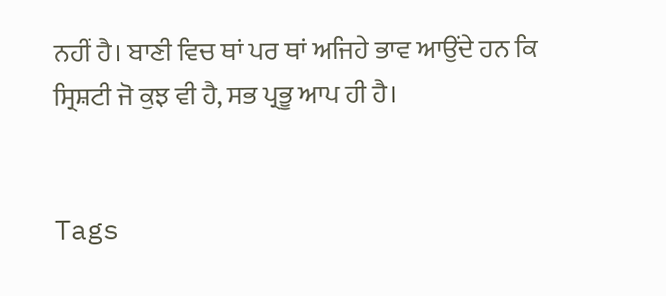ਨਹੀਂ ਹੈ। ਬਾਣੀ ਵਿਚ ਥਾਂ ਪਰ ਥਾਂ ਅਜਿਹੇ ਭਾਵ ਆਉਂਦੇ ਹਨ ਕਿ ਸ੍ਰਿਸ਼ਟੀ ਜੋ ਕੁਝ ਵੀ ਹੈ, ਸਭ ਪ੍ਰਭੂ ਆਪ ਹੀ ਹੈ।


Tags